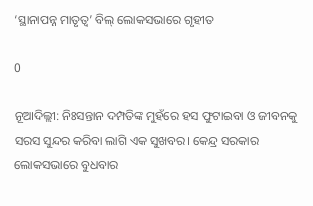‘ସ୍ଥାନାପନ୍ନ ମାତୃତ୍ବ’ ବିଲ୍‌ ଲୋକସଭାରେ ଗୃହୀତ

0

ନୂଆଦିଲ୍ଲୀ: ନିଃସନ୍ତାନ ଦମ୍ପତିଙ୍କ ମୁହଁରେ ହସ ଫୁଟାଇବା ଓ ଜୀବନକୁ ସରସ ସୁନ୍ଦର କରିବା ଲାଗି ଏକ ସୁଖବର। କେନ୍ଦ୍ର ସରକାର ଲୋକସଭାରେ ବୁଧବାର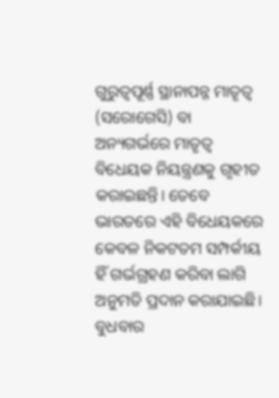ଗୁରୁତ୍ବପୂର୍ଣ୍ଣ ସ୍ଥାନାପନ୍ନ ମାତୃତ୍ବ (ସରୋଗେସି) ବା ଅନ୍ୟଗର୍ଭରେ ମାତୃତ୍ବ ବିଧେୟକ ନିୟନ୍ତ୍ରଣକୁ ଗୃହୀତ କରାଇଛନ୍ତି। ତେବେ ଭାରତରେ ଏହି ବିଧେୟକରେ କେବଳ ନିକଟତମ ସମ୍ପର୍କୀୟ ହିଁ ଗର୍ଭଗ୍ରହଣ କରିବା ଲାଗି ଅନୁମତି ପ୍ରଦାନ କରାଯାଇଛି।
ବୁଧବାର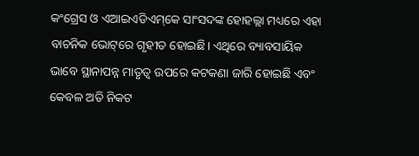କଂଗ୍ରେସ ଓ ଏଆଇଏଡିଏମ୍‌କେ ସାଂସଦଙ୍କ ହୋହଲ୍ଲା ମଧ୍ୟରେ ଏହା ବାଚନିକ ଭୋଟ୍‌ରେ ଗୃହୀତ ହୋଇଛି। ଏଥିରେ ବ୍ୟାବସାୟିକ ଭାବେ ‌ସ୍ଥାନାପନ୍ନ ମାତୃତ୍ବ ଉପରେ କଟକଣା ଜାରି ହୋଇଛି ଏବଂ କେବଳ ଅତି ନିକଟ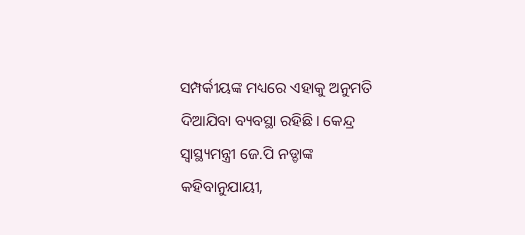ସମ୍ପର୍କୀୟଙ୍କ ମଧ୍ୟରେ ଏହାକୁ ଅନୁମତି ଦିଆଯିବା ବ୍ୟବସ୍ଥା ରହିଛି। କେନ୍ଦ୍ର ସ୍ବାସ୍ଥ୍ୟମନ୍ତ୍ରୀ ଜେ.ପି ନଡ୍ଡାଙ୍କ କହିବାନୁଯାୟୀ,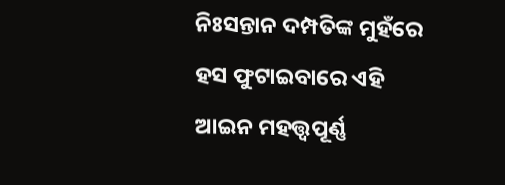ନିଃସନ୍ତାନ ଦମ୍ପତିଙ୍କ ମୁହଁରେ ହସ ଫୁଟାଇବାରେ ଏହି ଆଇନ ମହତ୍ତ୍ବପୂର୍ଣ୍ଣ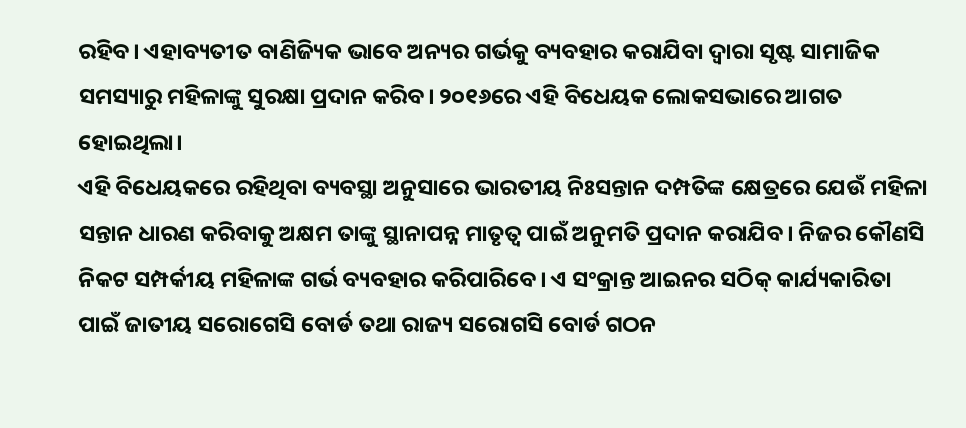ରହିବ। ଏହାବ୍ୟତୀତ ବାଣିଜ୍ୟିକ ଭାବେ ଅନ୍ୟର ଗର୍ଭକୁ ବ୍ୟବହାର କରାଯିବା ଦ୍ବାରା ସୃଷ୍ଟ ସାମାଜିକ ସମସ୍ୟାରୁ ମହିଳାଙ୍କୁ ସୁରକ୍ଷା ପ୍ରଦାନ କରିବ। ୨୦୧୬ରେ ଏହି ବିଧେୟକ ଲୋକସଭାରେ ଆଗତ ହୋଇଥିଲା।
ଏହି ବିଧେୟକରେ ରହିଥିବା ବ୍ୟବସ୍ଥା ଅନୁସାରେ ଭାରତୀୟ ନିଃସନ୍ତାନ ଦମ୍ପତିଙ୍କ କ୍ଷେତ୍ରରେ ଯେଉଁ ମହିଳା ସନ୍ତାନ ଧାରଣ କରିବାକୁ ଅକ୍ଷମ ତାଙ୍କୁ ସ୍ଥାନାପନ୍ନ ମାତୃତ୍ବ ପାଇଁ ଅନୁମତି ପ୍ରଦାନ କରାଯିବ। ନିଜର କୌଣସି ନିକଟ ସମ୍ପର୍କୀୟ ମହିଳାଙ୍କ ଗର୍ଭ ବ୍ୟବହାର କରିପାରିବେ। ଏ ସଂକ୍ରାନ୍ତ ଆଇନର ସଠିକ୍‌ କାର୍ଯ୍ୟକାରିତା ପାଇଁ ଜାତୀୟ ସରୋଗେସି ବୋର୍ଡ ତଥା ରାଜ୍ୟ ସରୋଗସି ବୋର୍ଡ ଗଠନ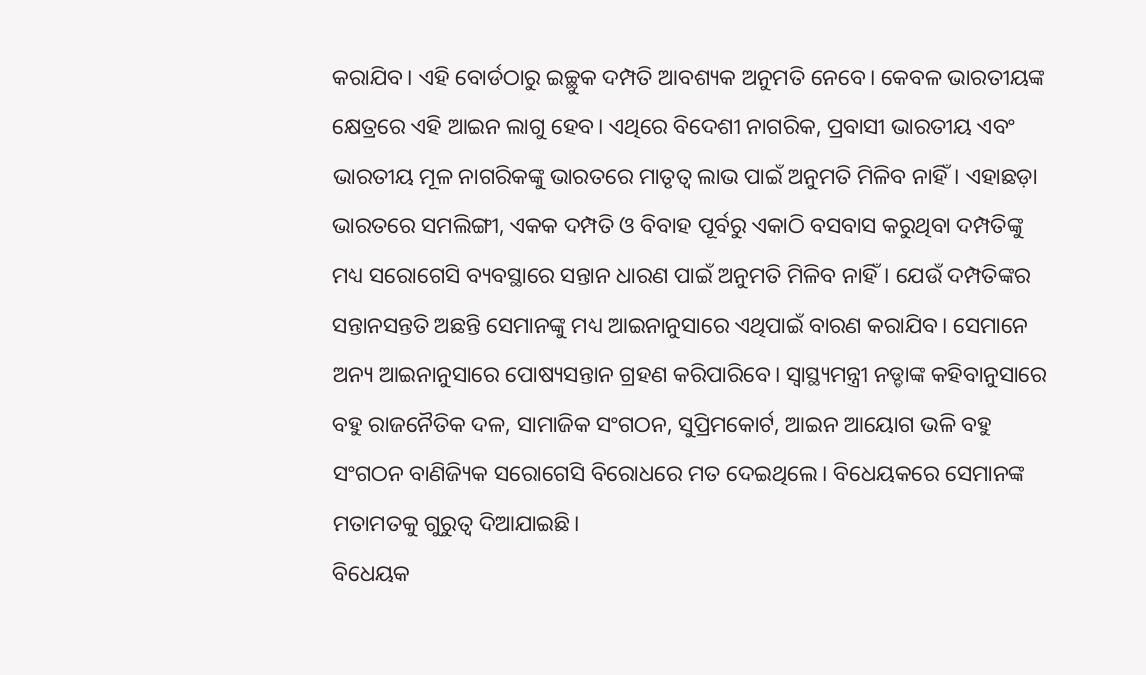କରାଯିବ। ଏହି ବୋର୍ଡଠାରୁ ଇଚ୍ଛୁକ ଦମ୍ପତି ଆବଶ୍ୟକ ଅନୁମତି ନେବେ। କେବଳ ଭାରତୀୟଙ୍କ କ୍ଷେତ୍ରରେ ଏହି ଆଇନ ଲାଗୁ ହେବ। ଏଥିରେ ବିଦେଶୀ ନାଗରିକ, ପ୍ରବାସୀ ଭାରତୀୟ ଏବଂ ଭାରତୀୟ ମୂଳ ନାଗରିକଙ୍କୁ ଭାରତରେ ମାତୃତ୍ବ ଲାଭ ପାଇଁ ଅନୁମତି ମିଳିବ ନାହିଁ। ଏହାଛଡ଼ା ଭାରତରେ ସମଲିଙ୍ଗୀ, ଏକକ ଦମ୍ପତି ଓ ବିବାହ ପୂର୍ବରୁ ଏକାଠି ବସବାସ କରୁଥିବା ଦମ୍ପତିଙ୍କୁ ମଧ୍ୟ ସରୋଗେସି ବ୍ୟବସ୍ଥାରେ ସନ୍ତାନ ଧାରଣ ପାଇଁ ଅନୁମତି ମିଳିବ ନାହିଁ। ଯେଉଁ ଦମ୍ପତିଙ୍କର ସନ୍ତାନସନ୍ତତି ଅଛନ୍ତି ସେମାନଙ୍କୁ ମଧ୍ୟ ଆଇନାନୁସାରେ ଏଥିପାଇଁ ବାରଣ କରାଯିବ। ସେମାନେ ଅନ୍ୟ ଆଇନାନୁସାରେ ପୋଷ୍ୟସନ୍ତାନ ଗ୍ରହଣ କରିପାରିବେ। ସ୍ବାସ୍ଥ୍ୟମନ୍ତ୍ରୀ ନଡ୍ଡାଙ୍କ କହିବାନୁସାରେ ବହୁ ରାଜନୈତିକ ଦଳ, ସାମାଜିକ ସଂଗଠନ, ସୁପ୍ରିମକୋର୍ଟ, ଆଇନ ଆୟୋଗ ଭଳି ବହୁ ସଂଗଠନ ବାଣିଜ୍ୟିକ ସରୋଗେସି ବିରୋଧରେ ମତ ଦେଇଥିଲେ। ବିଧେୟକରେ ସେମାନଙ୍କ ମତାମତକୁ ଗୁରୁତ୍ବ ଦିଆଯାଇଛି।
ବିଧେୟକ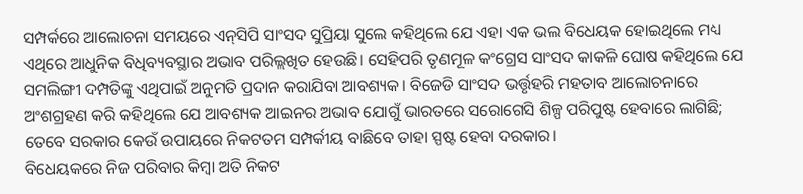ସମ୍ପର୍କରେ ଆଲୋଚନା ସମୟରେ ଏନ୍‌ସିପି ସାଂସଦ ସୁପ୍ରିୟା ସୁଲେ କହିଥିଲେ ଯେ ଏହା ଏକ ଭଲ ବିଧେୟକ ହୋଇଥିଲେ ମଧ୍ୟ ଏଥିରେ ଆଧୁନିକ ବିଧିବ୍ୟବସ୍ଥାର ଅଭାବ ପରିଲ୍ଲଖିତ ହେଉଛି। ସେହିପରି ତୃଣମୂଳ କଂଗ୍ରେସ ସାଂସଦ କାକଳି ଘୋଷ କହିଥିଲେ ଯେ ସମଲିଙ୍ଗୀ ଦମ୍ପତିଙ୍କୁ ଏଥିପାଇଁ ଅନୁମତି ପ୍ରଦାନ କରାଯିବା ଆବଶ୍ୟକ। ବିଜେଡି ସାଂସଦ ଭର୍ତ୍ତୃହରି ମହତାବ ଆଲୋଚନାରେ ଅଂଶଗ୍ରହଣ କରି କହିଥିଲେ ଯେ ଆବଶ୍ୟକ ଆଇନର ଅଭାବ ଯୋଗୁଁ ଭାରତରେ ସରୋଗେସି ଶିଳ୍ପ ପରିପୁଷ୍ଟ ହେବାରେ ଲାଗିଛି; ତେବେ ସରକାର କେଉଁ ଉପାୟରେ ନିକଟତମ ସମ୍ପର୍କୀୟ ବାଛିବେ ତାହା ସ୍ପଷ୍ଟ ହେବା ଦରକାର।
ବିଧେୟକରେ ନିଜ ପରିବାର କିମ୍ବା ଅତି ନିକଟ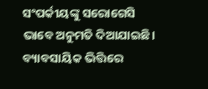ସଂପର୍କୀୟଙ୍କୁ ସରୋଗେସି ଭାବେ ଅନୁମତି ଦିଆଯାଇଛି। ବ୍ୟାବସାୟିକ ଭିତ୍ତିରେ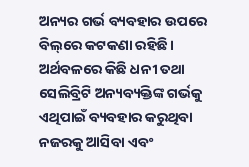ଅନ୍ୟର ଗର୍ଭ ବ୍ୟବହାର ଉପରେ ବିଲ୍‌ରେ କଟକଣା ରହିଛି। ଅର୍ଥବଳରେ କିଛି ଧନୀ ତଥା ସେଲିବ୍ରିଟି ଅନ୍ୟବ୍ୟକ୍ତିଙ୍କ ଗର୍ଭକୁ ଏଥିପାଇଁ ବ୍ୟବହାର କରୁଥିବା ନଜରକୁ ଆସିବା ଏବଂ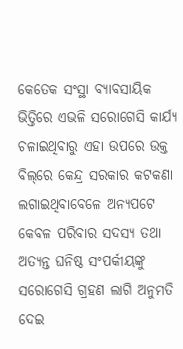କେତେକ ସଂସ୍ଥା ବ୍ୟାବସାୟିକ ଭିତ୍ତିରେ ଏଭଳି ସରୋଗେସି କାର୍ଯ୍ୟ ଚଳାଇଥିବାରୁ ଏହା ଉପରେ ଉକ୍ତ ବିଲ୍‌ରେ କେନ୍ଦ୍ର ସରକାର କଟକଣା ଲଗାଇଥିବାବେଳେ ଅନ୍ୟପଟେ କେବଳ ପରିବାର ସଦସ୍ୟ ତଥା ଅତ୍ୟନ୍ତ ଘନିଷ୍ଠ ସଂପର୍କୀୟଙ୍କୁ ସରୋଗେସି ଗ୍ରହଣ ଲାଗି ଅନୁମତି ଦେଇ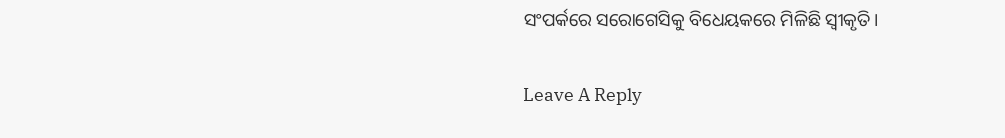ସଂପର୍କରେ ସରୋଗେସିକୁ ବିଧେୟକରେ ମିଳିଛି ସ୍ବୀକୃତି।

Leave A Reply